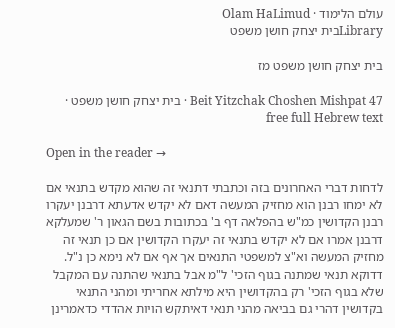עולם הלימוד · Olam HaLimud
Libraryבית יצחק חושן משפט

בית יצחק חושן משפט מז

Beit Yitzchak Choshen Mishpat 47 · בית יצחק חושן משפט · free full Hebrew text

Open in the reader →

לדחות דברי האחרונים בזה וכתבתי דתנאי זה שהוא מקדש בתנאי אם לא ימחו רבנן הוא מחזיק המעשה דאם לא יקדש אדעתא דרבנן יעקרו רבנן הקדושין כמ"ש בהפלאה דף ב' בכתובות בשם הגאון ר' שמעלקא דרבנן אמרו אם לא יקדש בתנאי זה יעקרו הקדושין אם כן תנאי זה מחזיק המעשה וא"צ למשפטי התנאים אך אף אם לא נימא כן נ"ל. דדוקא תנאי שמתנה בגוף הזכי' ל"מ אבל בתנאי שהתנה עם המקבל שלא בגוף הזכי' רק בהקדושין היא מילתא אחריתי ומהני התנאי בקדושין דהרי גם בביאה מהני תנאי דאיתקש הויות אהדדי כדאמרינן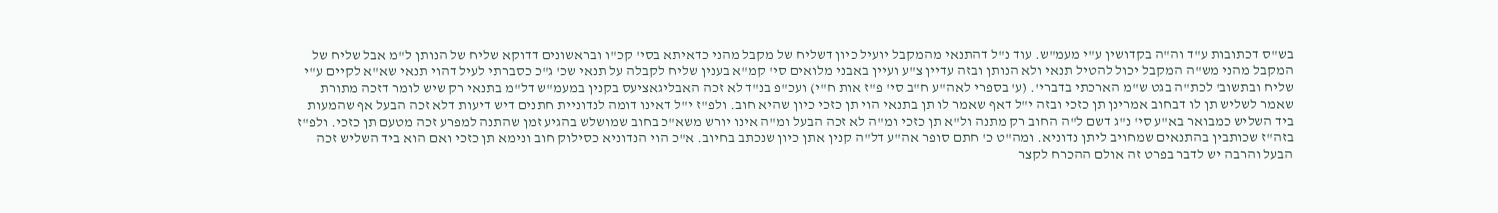בש"ס דכתובות ע"ד וה"ה בקדושין ע"י מעמ"ש. עוד נ"ל דהתנאי מהמקבל יועיל כיון דשליח של מקבל מהני כדאיתא בסי' קכ"ו ובראשונים דדוקא שליח של הנותן ל"מ אבל שליח של המקבל מהני מש"ה המקבל יכול להטיל תנאי ולא הנותן ובזה עדיין צ"ע ועיין באבני מלואים סי' קמ"א בענין שליח לקבלה על תנאי שכ' ג"כ כסברתי לעיל דהוי תנאי שא"א לקיים ע"י שליח ובתשוב' לכת"ה בגט ש"מ הארכתי בדברי'. (ע' בספרי לאה"ע ח"ב סי' פ"ז אות ח"י) ועכ"פ בנ"ד לא זכה האבליגאציעס בקנין במעמ"ש דל"מ בתנאי רק שיש לומר דזכה מתורת שאמר לשליש תן לו דבחוב אמרינן תן כזכי ובזה י"ל דאף שאמר לו תן בתנאי הוי תן כזכי כיון שהיא חוב. ולפ"ז י"ל דאינו דומה לנדוניית חתנים דיש דיעות דלא זכה הבעל אף שהמעות ביד השליש כמבואר בא"ע סי' נ"ג דשם ל"ה החוב רק מתנה ול"א תן כזכי ומ"ה לא זכה הבעל ומ"ה אינו יורש משא"כ בחוב שמושלש בהגיע זמן שהתנה למפרע זכה מטעם תן כזכי. ולפ"ז בזה"ז שכותבין בהתנאים שמחויב ליתן נדוניא. ומה"ט כ' חתם סופר אה"ע דל"ה קנין אתן כיון שנכתב בחיוב. א"כ הוי הנדוניא כסילוק חוב ונימא תן כזכי ואם הוא ביד השליש זכה הבעל והרבה יש לדבר בפרט זה אולם ההכרח לקצר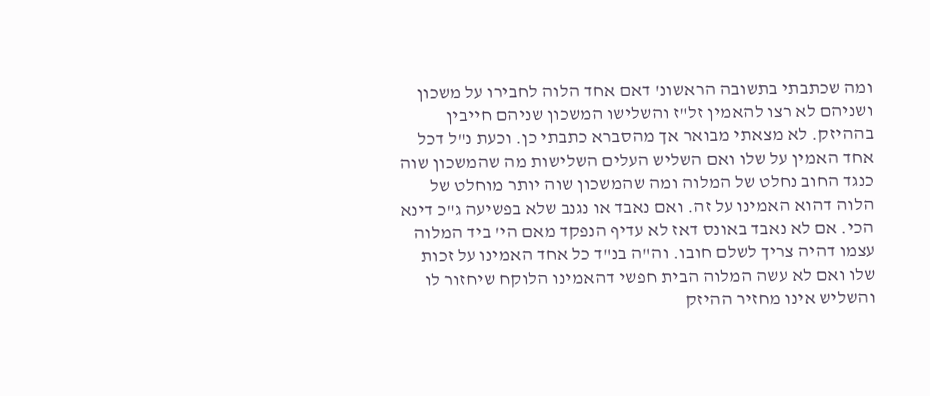ומה שכתבתי בתשובה הראשונ' דאם אחד הלוה לחבירו על משכון ושניהם לא רצו להאמין זל"ז והשלישו המשכון שניהם חייבין בההיזק. לא מצאתי מבואר אך מהסברא כתבתי כן. וכעת נ"ל דכל אחד האמין על שלו ואם השליש העלים השלישות מה שהמשכון שוה כנגד החוב נחלט של המלוה ומה שהמשכון שוה יותר מוחלט של הלוה דהוא האמינו על זה. ואם נאבד או נגנב שלא בפשיעה ג"כ דינא הכי. אם לא נאבד באונס דאז לא עדיף הנפקד מאם הי' ביד המלוה עצמו דהיה צריך לשלם חובו. וה"ה בנ"ד כל אחד האמינו על זכות שלו ואם לא עשה המלוה הבית חפשי דהאמינו הלוקח שיחזור לו והשליש אינו מחזיר ההיזק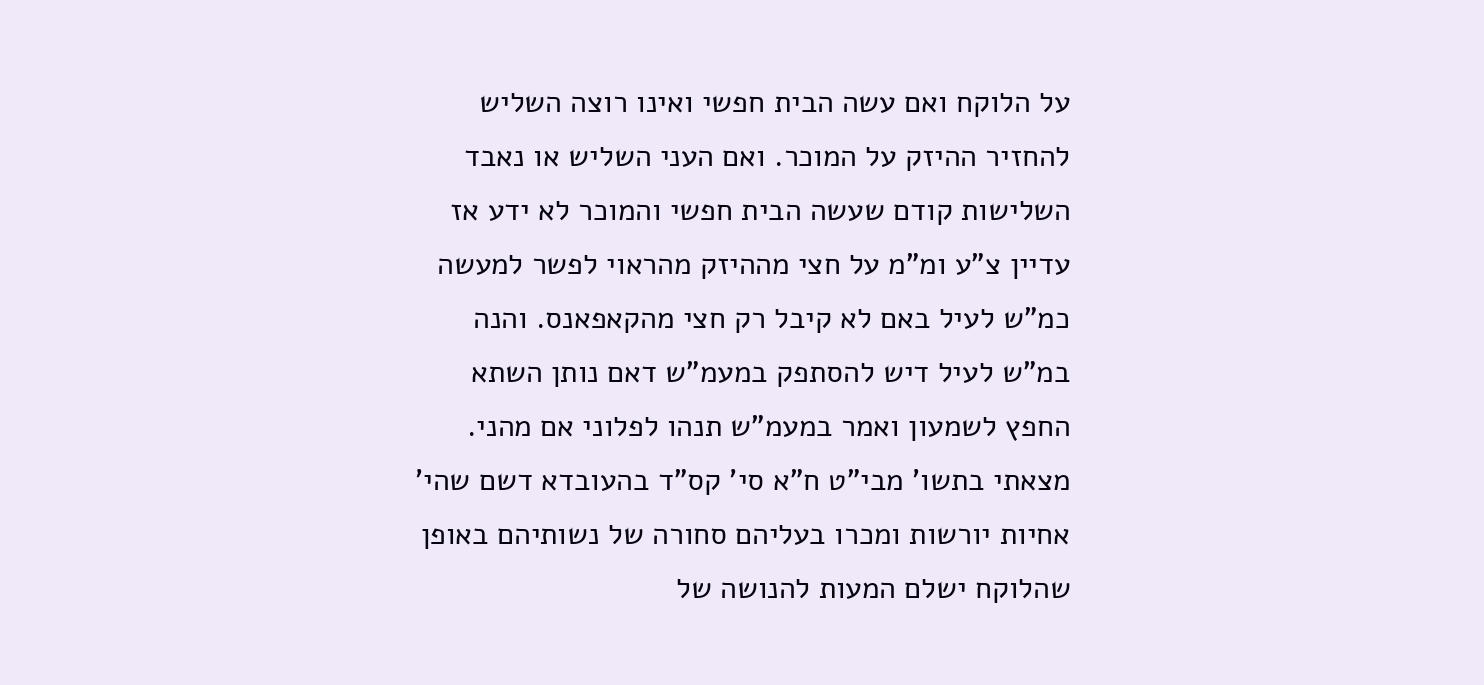על הלוקח ואם עשה הבית חפשי ואינו רוצה השליש להחזיר ההיזק על המוכר. ואם העני השליש או נאבד השלישות קודם שעשה הבית חפשי והמוכר לא ידע אז עדיין צ"ע ומ"מ על חצי מההיזק מהראוי לפשר למעשה כמ"ש לעיל באם לא קיבל רק חצי מהקאפאנס. והנה במ"ש לעיל דיש להסתפק במעמ"ש דאם נותן השתא החפץ לשמעון ואמר במעמ"ש תנהו לפלוני אם מהני. מצאתי בתשו' מבי"ט ח"א סי' קס"ד בהעובדא דשם שהי' אחיות יורשות ומכרו בעליהם סחורה של נשותיהם באופן שהלוקח ישלם המעות להנושה של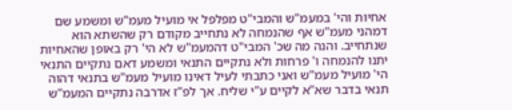אחיות והי' במעמ"ש והמבי"ט מפלפל אי מועיל מעמ"ש ומשמע שם דמהני מעמ"ש אף שהנמחה לא נתחייב מקודם רק שהשתא הוא שנתחייב. והנה מה שכ' המבי"ט דהמעמ"ש לא הי' רק באופן שהאחיות יתנו להנמחה ו' פרחות ולא נתקיים התנאי ומשמע דאם נתקיים התנאי הי' מועיל מעמ"ש ואני כתבתי לעיל דאינו מועיל מעמ"ש בתנאי דהוה תנאי בדבר שא"א לקיים ע"י שליח. אך לפ"ז אדרבה נתקיים המעמ"ש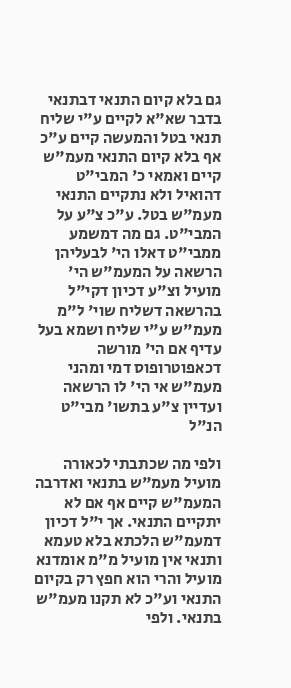גם בלא קיום התנאי דבתנאי בדבר שא"א לקיים ע"י שליח תנאי בטל והמעשה קיים ע"כ אף בלא קיום התנאי מעמ"ש קיים ואמאי כ' המבי"ט דהואיל ולא נתקיים התנאי מעמ"ש בטל. ע"כ צ"ע על המבי"ט. גם מה דמשמע ממבי"ט דאלו הי' לבעליהן הרשאה על המעמ"ש הי' מועיל וצ"ע דכיון דקי"ל בהרשאה דשליח שוי' ל"מ מעמ"ש ע"י שליח ושמא בעל עדיף אם הי' מורשה דכאפוטרופוס דמי ומהני מעמ"ש אי הי' לו הרשאה ועדיין צ"ע בתשו' מבי"ט הנ"ל

ולפי מה שכתבתי לכאורה מועיל מעמ"ש בתנאי ואדרבה המעמ"ש קיים אף אם לא יתקיים התנאי. אך י"ל דכיון דמעמ"ש הלכתא בלא טעמא ותנאי אין מועיל מ"מ אומדנא מועיל והרי הוא חפץ רק בקיום התנאי וע"כ לא תקנו מעמ"ש בתנאי. ולפי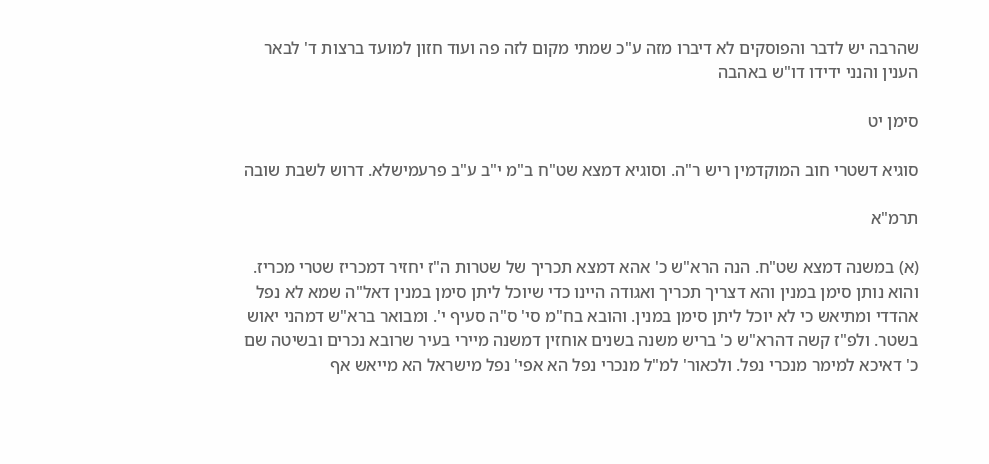שהרבה יש לדבר והפוסקים לא דיברו מזה ע"כ שמתי מקום לזה פה ועוד חזון למועד ברצות ד' לבאר הענין והנני ידידו דו"ש באהבה

סימן יט

סוגיא דשטרי חוב המוקדמין ריש ר"ה. וסוגיא דמצא שט"ח ב"מ י"ב ע"ב פרעמישלא. דרוש לשבת שובה

תרמ"א

(א) במשנה דמצא שט"ח. הנה הרא"ש כ' אהא דמצא תכריך של שטרות ה"ז יחזיר דמכריז שטרי מכריז. והוא נותן סימן במנין והא דצריך תכריך ואגודה היינו כדי שיוכל ליתן סימן במנין דאל"ה שמא לא נפל אהדדי ומתיאש כי לא יוכל ליתן סימן במנין. והובא בח"מ סי' ס"ה סעיף י'. ומבואר ברא"ש דמהני יאוש בשטר. ולפ"ז קשה דהרא"ש כ' בריש משנה בשנים אוחזין דמשנה מיירי בעיר שרובא נכרים ובשיטה שם כ' דאיכא למימר מנכרי נפל. ולכאור' למ"ל מנכרי נפל הא אפי' נפל מישראל הא מייאש אף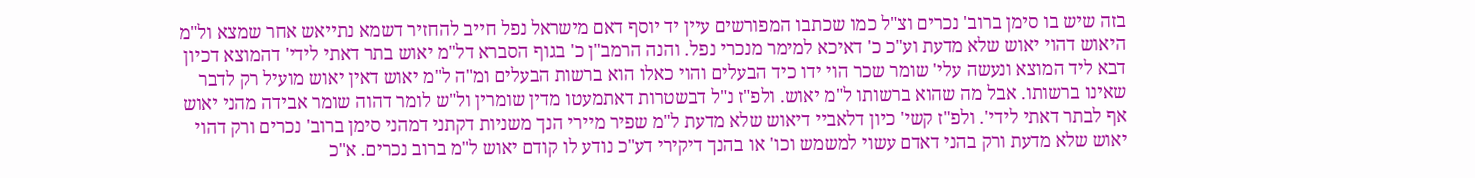בזה שיש בו סימן ברוב' נכרים וצ"ל כמו שכתבו המפורשים עיין יד יוסף דאם מישראל נפל חייב להחזיר דשמא נתייאש אחר שמצא ול"מ היאוש דהוי יאוש שלא מדעת וע"כ כ' דאיכא למימר מנכרי נפל. והנה הרמב"ן כ' בגוף הסברא דל"מ יאוש בתר דאתי לידי' דהמוצא דכיון דבא ליד המוצא ונעשה עלי' שומר שכר הוי ידו כיד הבעלים והוי כאלו הוא ברשות הבעלים ומ"ה ל"מ יאוש דאין יאוש מועיל רק לדבר שאינו ברשותו. אבל מה שהוא ברשותו ל"מ יאוש. ולפ"ז נ"ל דבשטרות דאתמעטו מדין שומרין ול"ש לומר דהוה שומר אבידה מהני יאוש אף לבתר דאתי לידי'. ולפ"ז קשי' כיון דלאביי דיאוש שלא מדעת ל"מ שפיר מיירי הנך משניות דקתני דמהני סימן ברוב' נכרים ורק דהוי יאוש שלא מדעת ורק בהני דאדם עשוי למשמש וכו' או בהנך דיקירי דע"כ נודע לו קודם יאוש ל"מ ברוב נכרים. א"כ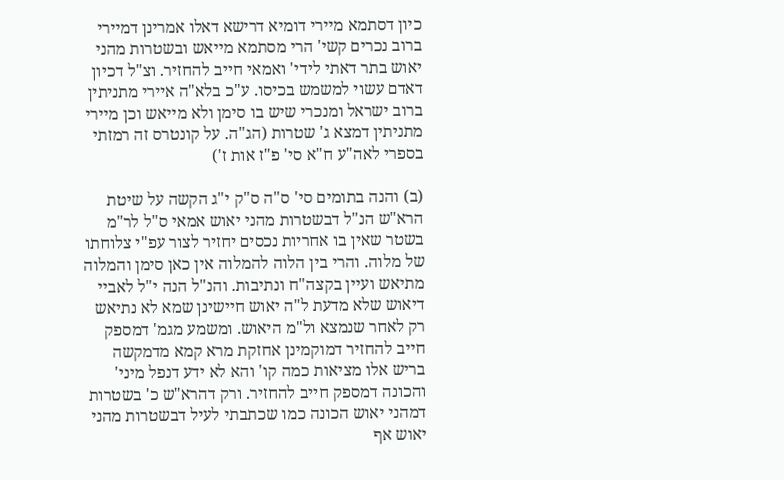כיון דסתמא מיירי דומיא דרישא דאלו אמרינן דמיירי ברוב נכרים קשי' הרי מסתמא מייאש ובשטרות מהני יאוש בתר דאתי לידי' ואמאי חייב להחזיר. וצ"ל דכיון דאדם עשוי למשמש בכיסו. ע"כ בלא"ה איירי מתניתין ברוב ישראל ומנכרי שיש בו סימן ולא מייאש וכן מיירי מתניתין דמצא ג' שטרות (הג"ה. על קונטרס זה רמזתי בספרי לאה"ע ח"א סי' פ"ז אות ז')

(ב) והנה בתומים סי' ס"ה ס"ק י"ג הקשה על שיטת הרא"ש הנ"ל דבשטרות מהני יאוש אמאי ס"ל לר"מ בשטר שאין בו אחריות נכסים יחזיר לצור עפ"י צלוחתו של מלוה. והרי בין הלוה להמלוה אין כאן סימן והמלוה מתיאש ועיין בקצה"ח ונתיבות. והנ"ל הנה י"ל לאביי דיאוש שלא מדעת ל"ה יאוש חיישינן שמא לא נתיאש רק לאחר שנמצא ול"מ היאוש. ומשמע מגמ' דמספק חייב להחזיר דמוקמינן אחזקת מרא קמא מדמקשה בריש אלו מציאות כמה קו' והא לא ידע דנפל מיני' והכונה דמספק חייב להחזיר. ורק דהרא"ש כ' בשטרות דמהני יאוש הכונה כמו שכתבתי לעיל דבשטרות מהני יאוש אף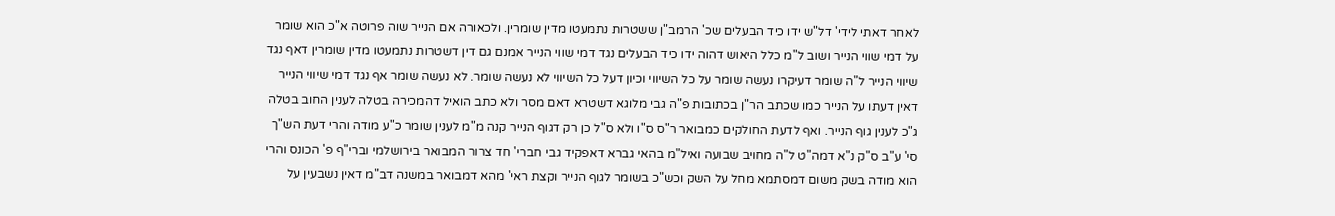לאחר דאתי לידי' דל"ש ידו כיד הבעלים שכ' הרמב"ן ששטרות נתמעטו מדין שומרין. ולכאורה אם הנייר שוה פרוטה א"כ הוא שומר על דמי שווי הנייר ושוב ל"מ כלל היאוש דהוה ידו כיד הבעלים נגד דמי שווי הנייר אמנם גם דין דשטרות נתמעטו מדין שומרין דאף נגד שיווי הנייר ל"ה שומר דעיקרו נעשה שומר על כל השיווי וכיון דעל כל השיווי לא נעשה שומר. לא נעשה שומר אף נגד דמי שיווי הנייר דאין דעתו על הנייר כמו שכתב הר"ן בכתובות פ"ה גבי מלוגא דשטרא דאם מסר ולא כתב הואיל דהמכירה בטלה לענין החוב בטלה ג"כ לענין גוף הנייר. ואף לדעת החולקים כמבואר ר"ס ס"ו ולא ס"ל כן רק דגוף הנייר קנה מ"מ לענין שומר כ"ע מודה והרי דעת הש"ך סי' ע"ב ס"ק נ"א דמה"ט ל"ה מחויב שבועה ואיל"מ בהאי גברא דאפקיד גבי חברי' חד צרור המבואר בירושלמי וברי"ף פ' הכונס והרי הוא מודה בשק משום דמסתמא מחל על השק וכש"כ בשומר לגוף הנייר וקצת ראי' מהא דמבואר במשנה דב"מ דאין נשבעין על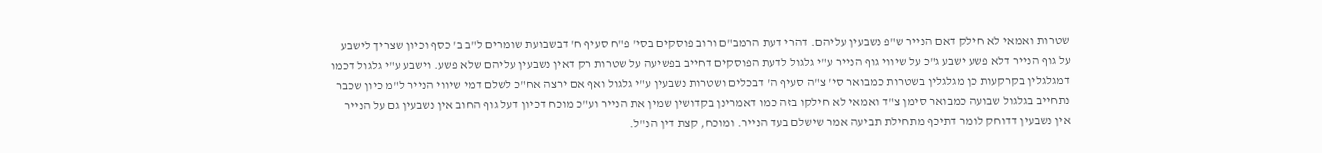שטרות ואמאי לא חילק דאם הנייר ש"פ נשבעין עליהם. דהרי דעת הרמב"ם ורוב פוסקים בסי' פ"ח סעיף ח' דבשבועת שומרים ל"ב ב' כסף וכיון שצריך לישבע על גוף הנייר דלא פשע ישבע ג"כ על שיווי גוף הנייר ע"י גלגול לדעת הפוסקים דחייב בפשיעה על שטרות רק דאין נשבעין עליהם שלא פשע. וישבע ע"י גלגול דכמו דמגלגלין בקרקעות כן מגלגלין בשטרות כמבואר סי' צ"ה סעיף ה' דבכלים ושטרות נשבעין ע"י גלגול ואף אם ירצה אח"כ לשלם דמי שיווי הנייר ל"מ כיון שכבר נתחייב בגלגול שבועה כמבואר סימן צ"ד ואמאי לא חילקו בזה כמו דאמרינן בקדושין שמין את הנייר וע"כ מוכח דכיון דעל גוף החוב אין נשבעין גם על הנייר אין נשבעין דדוחק לומר דתיכף מתחילת תביעה אמר שישלם בעד הנייר. ומוכח, קצת דין הנ"ל.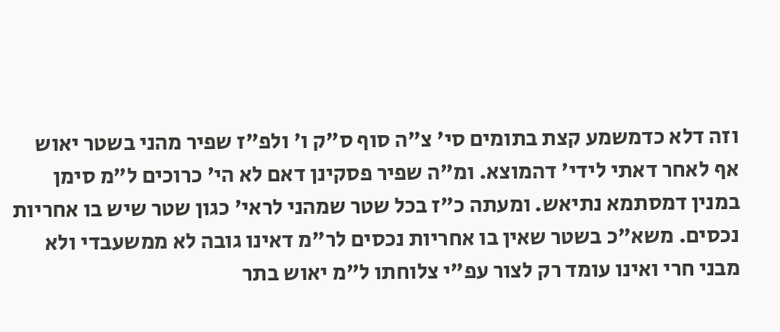וזה דלא כדמשמע קצת בתומים סי' צ"ה סוף ס"ק ו' ולפ"ז שפיר מהני בשטר יאוש אף לאחר דאתי לידי' דהמוצא. ומ"ה שפיר פסקינן דאם לא הי' כרוכים ל"מ סימן במנין דמסתמא נתיאש. ומעתה כ"ז בכל שטר שמהני לראי' כגון שטר שיש בו אחריות נכסים. משא"כ בשטר שאין בו אחריות נכסים לר"מ דאינו גובה לא ממשעבדי ולא מבני חרי ואינו עומד רק לצור עפ"י צלוחתו ל"מ יאוש בתר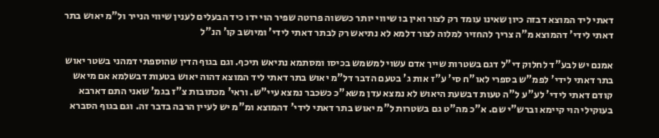דאתי ליד המוצא דבזה כיון שאינו עומד רק לצור ואין בו שיווי יותר כששוה פרוטה שפיר הוי ידו כיד הבעלים לענין שיווי הנייר ול"מ יאוש בתר דאתי לידי' דהמוצא מ"ה צריך להחזיר למלוה לצור דלמא לא נתיאש רק לבתר דאתי לידי' ומיושב קו' הנ"ל

אמנם יש לבע"ד לחלוק די"ל דגם בשטרות שייך אדם עשוי למשמש בכיסו ומסתמא נתיאש תיכף. וגם בגוף הדין שהוספתי דמהני בשטר יאוש בתר דאתי לידי' לפמ"ש בספרי לאו"ח סי' ע"ז אות ג' בטעם הדבר דל"מ יאוש בתר דאתי ליד המוצא דהוה יאוש בטעות דבשלמא אם מיאש קודם דאתי לידי' לע"ע ל"ה טעות דבשעת היאוש לא נמצא עדן משא"כ כשכבר נמצא עיי"ש. וראי' מכתובות צ"ז בגמ' שאני התם דארבא בעוקילי הוי קיימא וברש"י שם. א"כ מה"ט גם בשטרות ל"מ יאוש בתר דאתי לידי' דהמוצא ומ"מ יש לעיין הרבה בדבר זה. וגם בגוף הסברא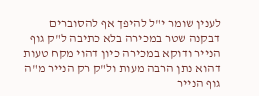לענין שומר י"ל להיפך אף להסוברים דבקנה שטר במכירה בלא כתיבה ל"ק גוף הנייר ודוקא במכירה כיון דהוי מקח טעות דהוא נתן הרבה מעות ול"ק רק הנייר מ"ה גוף הנייר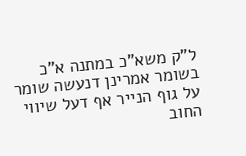ל"ק משא"כ במתנה א"כ בשומר אמרינן דנעשה שומר על גוף הנייר אף דעל שיווי החוב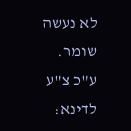לא נעשה שומר. ע"כ צ"ע לדינא: